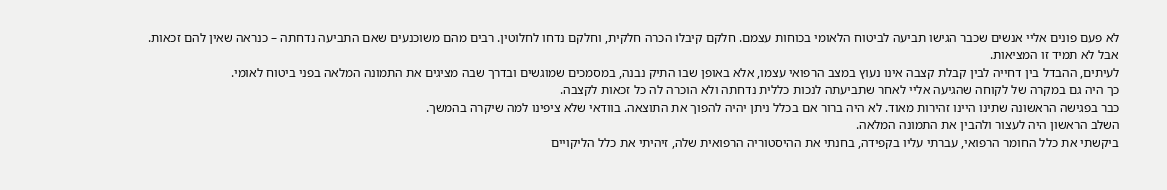לא פעם פונים אליי אנשים שכבר הגישו תביעה לביטוח הלאומי בכוחות עצמם. חלקם קיבלו הכרה חלקית, וחלקם נדחו לחלוטין. רבים מהם משוכנעים שאם התביעה נדחתה – כנראה שאין להם זכאות.
אבל לא תמיד זו המציאות.
לעיתים, ההבדל בין דחייה לבין קבלת קצבה אינו נעוץ במצב הרפואי עצמו, אלא באופן שבו התיק נבנה, במסמכים שמוגשים ובדרך שבה מציגים את התמונה המלאה בפני ביטוח לאומי.
כך היה גם במקרה של לקוחה שהגיעה אליי לאחר שתביעתה לנכות כללית נדחתה ולא הוכרה לה כל זכאות לקצבה.
כבר בפגישה הראשונה שתינו היינו זהירות מאוד. לא היה ברור אם בכלל ניתן יהיה להפוך את התוצאה. בוודאי שלא ציפינו למה שיקרה בהמשך.
השלב הראשון היה לעצור ולהבין את התמונה המלאה.
ביקשתי את כלל החומר הרפואי, עברתי עליו בקפידה, בחנתי את ההיסטוריה הרפואית שלה, זיהיתי את כלל הליקויים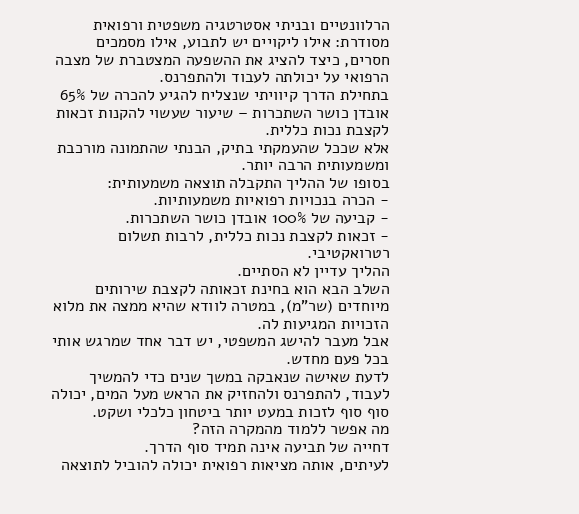הרלוונטיים ובניתי אסטרטגיה משפטית ורפואית מסודרת: אילו ליקויים יש לתבוע, אילו מסמכים חסרים, כיצד להציג את ההשפעה המצטברת של מצבה הרפואי על יכולתה לעבוד ולהתפרנס.
בתחילת הדרך קיוויתי שנצליח להגיע להכרה של 65% אובדן כושר השתכרות – שיעור שעשוי להקנות זכאות לקצבת נכות כללית.
אלא שככל שהעמקתי בתיק, הבנתי שהתמונה מורכבת ומשמעותית הרבה יותר.
בסופו של ההליך התקבלה תוצאה משמעותית:
- הכרה בנכויות רפואיות משמעותיות.
- קביעה של 100% אובדן כושר השתכרות.
- זכאות לקצבת נכות כללית, לרבות תשלום רטרואקטיבי.
ההליך עדיין לא הסתיים.
השלב הבא הוא בחינת זכאותה לקצבת שירותים מיוחדים (שר"מ), במטרה לוודא שהיא ממצה את מלוא הזכויות המגיעות לה.
אבל מעבר להישג המשפטי, יש דבר אחד שמרגש אותי בכל פעם מחדש.
לדעת שאישה שנאבקה במשך שנים כדי להמשיך לעבוד, להתפרנס ולהחזיק את הראש מעל המים, יכולה סוף סוף לזכות במעט יותר ביטחון כלכלי ושקט.
מה אפשר ללמוד מהמקרה הזה?
דחייה של תביעה אינה תמיד סוף הדרך.
לעיתים, אותה מציאות רפואית יכולה להוביל לתוצאה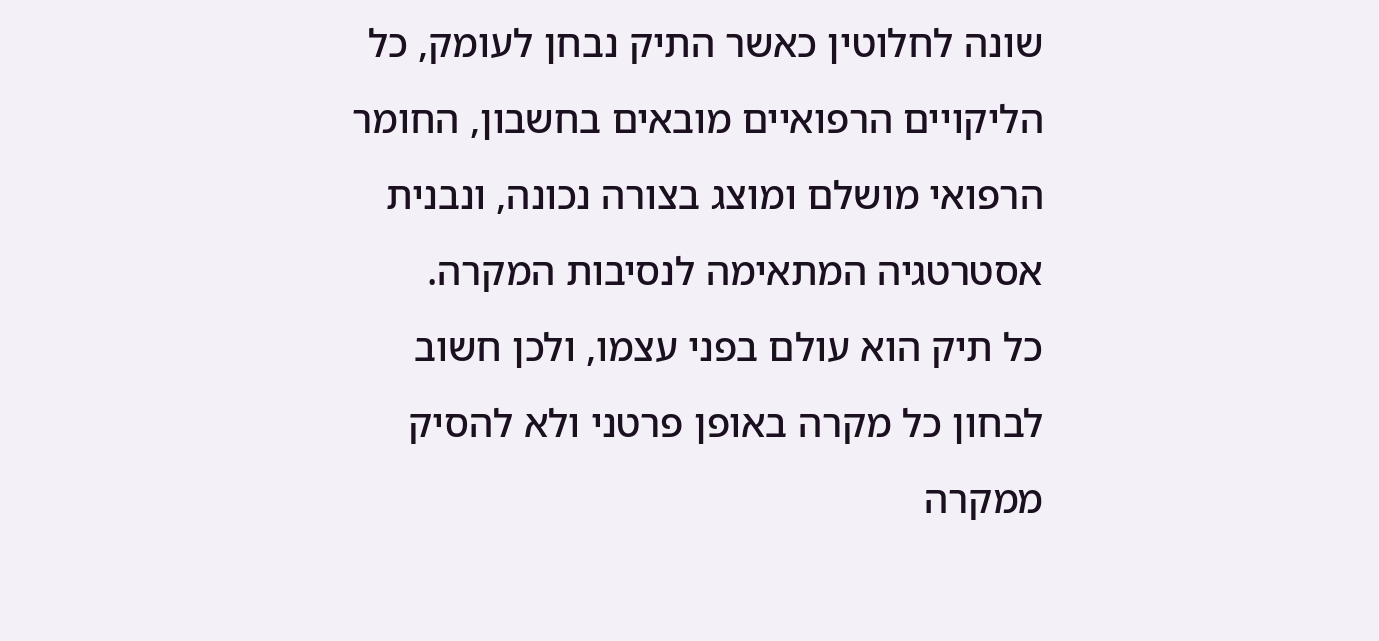שונה לחלוטין כאשר התיק נבחן לעומק, כל הליקויים הרפואיים מובאים בחשבון, החומר הרפואי מושלם ומוצג בצורה נכונה, ונבנית אסטרטגיה המתאימה לנסיבות המקרה.
כל תיק הוא עולם בפני עצמו, ולכן חשוב לבחון כל מקרה באופן פרטני ולא להסיק ממקרה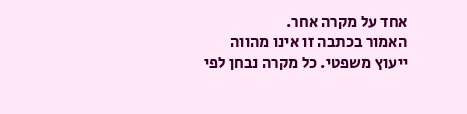אחד על מקרה אחר.
האמור בכתבה זו אינו מהווה ייעוץ משפטי. כל מקרה נבחן לפי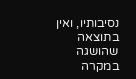נסיבותיו, ואין בתוצאה שהושגה במקרה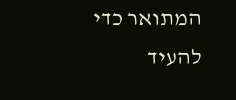המתואר כדי להעיד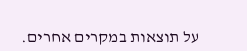על תוצאות במקרים אחרים.